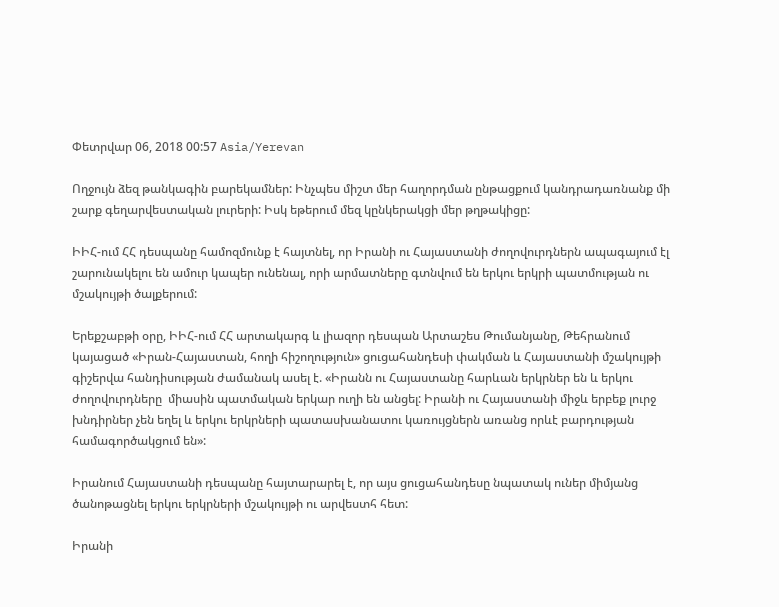Փետրվար 06, 2018 00:57 Asia/Yerevan

Ողջույն ձեզ թանկագին բարեկամներ: Ինչպես միշտ մեր հաղորդման ընթացքում կանդրադառնանք մի շարք գեղարվեստական լուրերի: Իսկ եթերում մեզ կընկերակցի մեր թղթակիցը:

ԻԻՀ-ում ՀՀ դեսպանը համոզմունք է հայտնել, որ Իրանի ու Հայաստանի ժողովուրդներն ապագայում էլ շարունակելու են ամուր կապեր ունենալ, որի արմատները գտնվում են երկու երկրի պատմության ու մշակույթի ծալքերում:

Երեքշաբթի օրը, ԻԻՀ-ում ՀՀ արտակարգ և լիազոր դեսպան Արտաշես Թումանյանը, Թեհրանում կայացած «Իրան-Հայաստան, հողի հիշողություն» ցուցահանդեսի փակման և Հայաստանի մշակույթի գիշերվա հանդիսության ժամանակ ասել է. «Իրանն ու Հայաստանը հարևան երկրներ են և երկու ժողովուրդները  միասին պատմական երկար ուղի են անցել: Իրանի ու Հայաստանի միջև երբեք լուրջ խնդիրներ չեն եղել և երկու երկրների պատասխանատու կառույցներն առանց որևէ բարդության համագործակցում են»:

Իրանում Հայաստանի դեսպանը հայտարարել է, որ այս ցուցահանդեսը նպատակ ուներ միմյանց ծանոթացնել երկու երկրների մշակույթի ու արվեստհ հետ:

Իրանի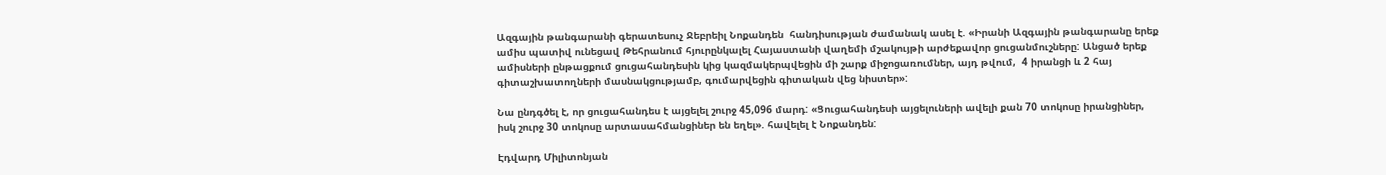Ազգային թանգարանի գերատեսուչ Ջեբրեիլ Նոքանդեն  հանդիսության ժամանակ ասել է. «Իրանի Ազգային թանգարանը երեք ամիս պատիվ ունեցավ Թեհրանում հյուրընկալել Հայաստանի վաղեմի մշակույթի արժեքավոր ցուցանմուշները: Անցած երեք ամիսների ընթացքում ցուցահանդեսին կից կազմակերպվեցին մի շարք միջոցառումներ, այդ թվում,  4 իրանցի և 2 հայ գիտաշխատողների մասնակցությամբ, գումարվեցին գիտական վեց նիստեր»:

Նա ընդգծել է, որ ցուցահանդես է այցելել շուրջ 45,096 մարդ: «Ցուցահանդեսի այցելուների ավելի քան 70 տոկոսը իրանցիներ, իսկ շուրջ 30 տոկոսը արտասահմանցիներ են եղել». հավելել է Նոքանդեն:

Էդվարդ Միլիտոնյան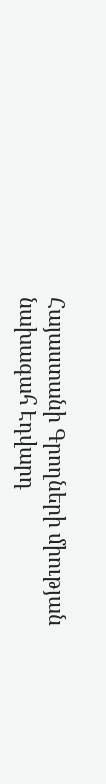Հայաստանի Գրողների միության նախագահ Էդվարդ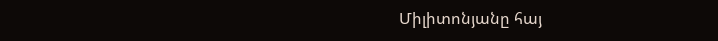Միլիտոնյանը հայ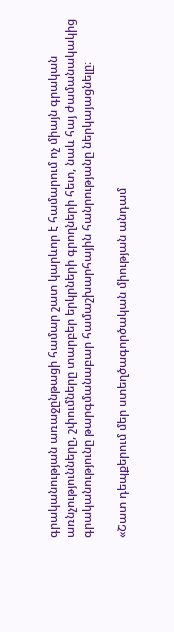գրականության առաջընթացի համար շատ կարևոր է համարում ոչ միայն գրական առնչությունները, շփումները տարբեր երկրների գրողների հետ, նաև հայ ժամանակակից գրականությունը թարգմանաբար համաշխարհային հանրությանը ներկայացնելը։

«Շատ դեպքերում մեր ստեղծագործական միության անդամ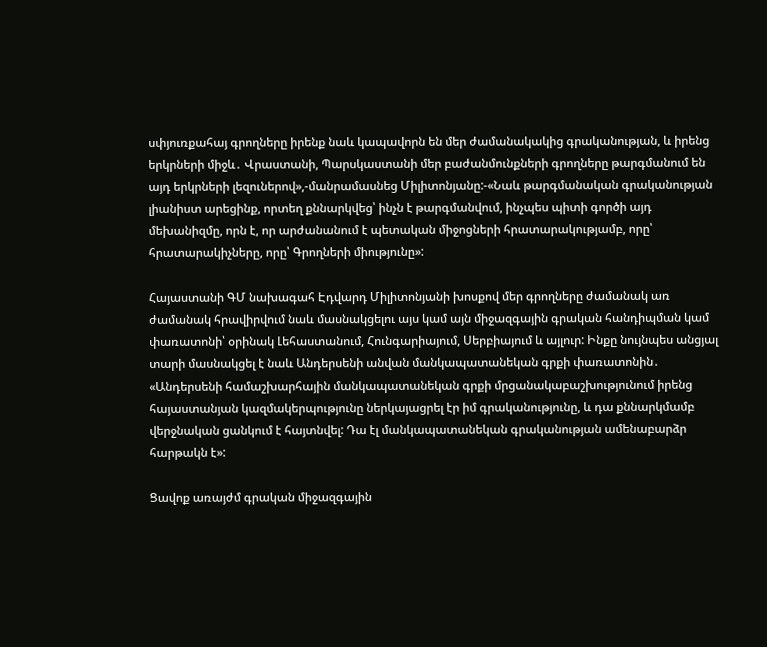սփյուռքահայ գրողները իրենք նաև կապավորն են մեր ժամանակակից գրականության, և իրենց երկրների միջև․ Վրաստանի, Պարսկաստանի մեր բաժանմունքների գրողները թարգմանում են այդ երկրների լեզուներով»,-մանրամասնեց Միլիտոնյանը:-«Նաև թարգմանական գրականության լիանիստ արեցինք, որտեղ քննարկվեց՝ ինչն է թարգմանվում, ինչպես պիտի գործի այդ մեխանիզմը, որն է, որ արժանանում է պետական միջոցների հրատարակությամբ, որը՝ հրատարակիչները, որը՝ Գրողների միությունը»:

Հայաստանի ԳՄ նախագահ Էդվարդ Միլիտոնյանի խոսքով մեր գրողները ժամանակ առ ժամանակ հրավիրվում նաև մասնակցելու այս կամ այն միջազգային գրական հանդիպման կամ փառատոնի՝ օրինակ Լեհաստանում, Հունգարիայում, Սերբիայում և այլուր: Ինքը նույնպես անցյալ տարի մասնակցել է նաև Անդերսենի անվան մանկապատանեկան գրքի փառատոնին․ «Անդերսենի համաշխարհային մանկապատանեկան գրքի մրցանակաբաշխությունում իրենց հայաստանյան կազմակերպությունը ներկայացրել էր իմ գրականությունը, և դա քննարկմամբ վերջնական ցանկում է հայտնվել: Դա էլ մանկապատանեկան գրականության ամենաբարձր հարթակն է»:

Ցավոք առայժմ գրական միջազգային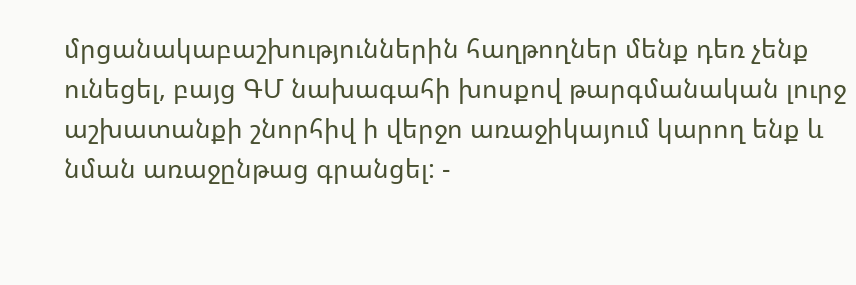մրցանակաբաշխություններին հաղթողներ մենք դեռ չենք ունեցել, բայց ԳՄ նախագահի խոսքով թարգմանական լուրջ աշխատանքի շնորհիվ ի վերջո առաջիկայում կարող ենք և նման առաջընթաց գրանցել: -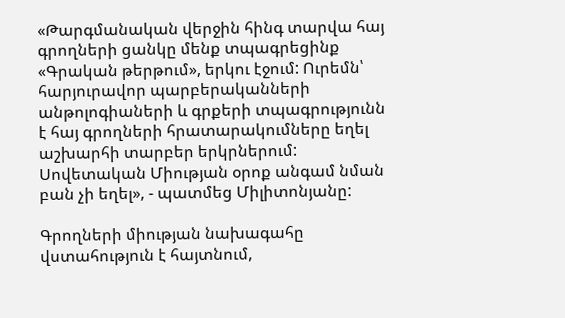«Թարգմանական վերջին հինգ տարվա հայ գրողների ցանկը մենք տպագրեցինք «Գրական թերթում», երկու էջում: Ուրեմն՝ հարյուրավոր պարբերականների անթոլոգիաների և գրքերի տպագրությունն է հայ գրողների հրատարակումները եղել աշխարհի տարբեր երկրներում: Սովետական Միության օրոք անգամ նման բան չի եղել», - պատմեց Միլիտոնյանը:

Գրողների միության նախագահը վստահություն է հայտնում,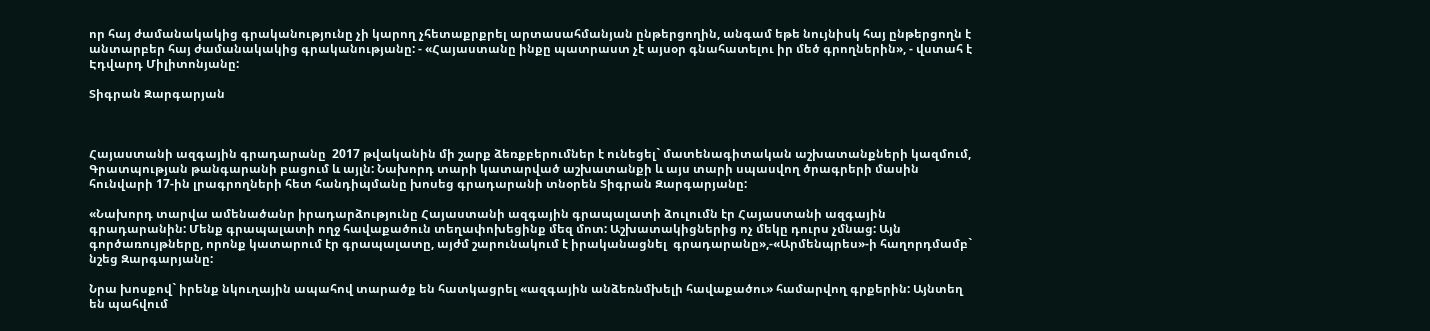որ հայ ժամանակակից գրականությունը չի կարող չհետաքրքրել արտասահմանյան ընթերցողին, անգամ եթե նույնիսկ հայ ընթերցողն է անտարբեր հայ ժամանակակից գրականությանը: - «Հայաստանը ինքը պատրաստ չէ այսօր գնահատելու իր մեծ գրողներին», - վստահ է Էդվարդ Միլիտոնյանը:

Տիգրան Զարգարյան



Հայաստանի ազգային գրադարանը  2017 թվականին մի շարք ձեռքբերումներ է ունեցել` մատենագիտական աշխատանքների կազմում, Գրատպության թանգարանի բացում և այլն: Նախորդ տարի կատարված աշխատանքի և այս տարի սպասվող ծրագրերի մասին հունվարի 17-ին լրագրողների հետ հանդիպմանը խոսեց գրադարանի տնօրեն Տիգրան Զարգարյանը:

«Նախորդ տարվա ամենածանր իրադարձությունը Հայաստանի ազգային գրապալատի ձուլումն էր Հայաստանի ազգային գրադարանին: Մենք գրապալատի ողջ հավաքածուն տեղափոխեցինք մեզ մոտ: Աշխատակիցներից ոչ մեկը դուրս չմնաց: Այն գործառույթները, որոնք կատարում էր գրապալատը, այժմ շարունակում է իրականացնել  գրադարանը»,-«Արմենպրես»-ի հաղորդմամբ` նշեց Զարգարյանը:

Նրա խոսքով` իրենք նկուղային ապահով տարածք են հատկացրել «ազգային անձեռնմխելի հավաքածու» համարվող գրքերին: Այնտեղ են պահվում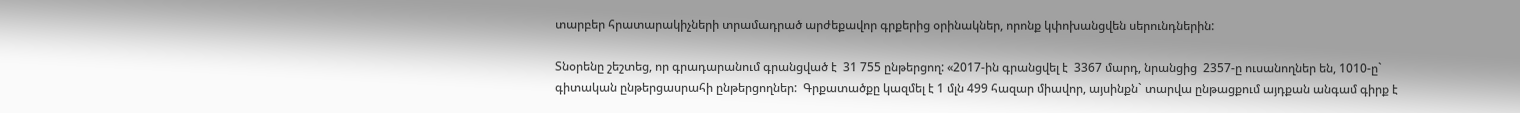տարբեր հրատարակիչների տրամադրած արժեքավոր գրքերից օրինակներ, որոնք կփոխանցվեն սերունդներին:

Տնօրենը շեշտեց, որ գրադարանում գրանցված է  31 755 ընթերցող: «2017-ին գրանցվել է  3367 մարդ, նրանցից  2357-ը ուսանողներ են, 1010-ը` գիտական ընթերցասրահի ընթերցողներ:  Գրքատածքը կազմել է 1 մլն 499 հազար միավոր, այսինքն` տարվա ընթացքում այդքան անգամ գիրք է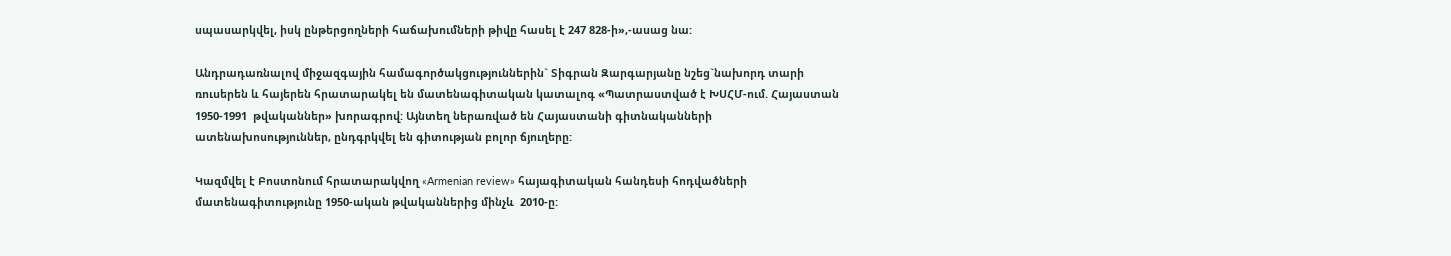սպասարկվել, իսկ ընթերցողների հաճախումների թիվը հասել է 247 828-ի»,-ասաց նա:

Անդրադառնալով միջազգային համագործակցություններին` Տիգրան Զարգարյանը նշեց`նախորդ տարի ռուսերեն և հայերեն հրատարակել են մատենագիտական կատալոգ «Պատրաստված է ԽՍՀՄ-ում. Հայաստան 1950-1991  թվականներ» խորագրով: Այնտեղ ներառված են Հայաստանի գիտնականների ատենախոսություններ, ընդգրկվել են գիտության բոլոր ճյուղերը:

Կազմվել է Բոստոնում հրատարակվող «Armenian review» հայագիտական հանդեսի հոդվածների մատենագիտությունը 1950-ական թվականներից մինչև  2010-ը: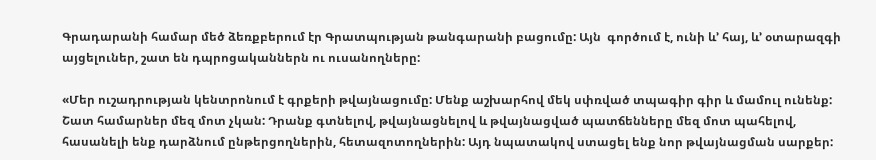Գրադարանի համար մեծ ձեռքբերում էր Գրատպության թանգարանի բացումը: Այն  գործում է, ունի և’ հայ, և’ օտարազգի այցելուներ, շատ են դպրոցականներն ու ուսանողները:

«Մեր ուշադրության կենտրոնում է գրքերի թվայնացումը: Մենք աշխարհով մեկ սփռված տպագիր գիր և մամուլ ունենք: Շատ համարներ մեզ մոտ չկան: Դրանք գտնելով, թվայնացնելով և թվայնացված պատճենները մեզ մոտ պահելով, հասանելի ենք դարձնում ընթերցողներին, հետազոտողներին: Այդ նպատակով ստացել ենք նոր թվայնացման սարքեր: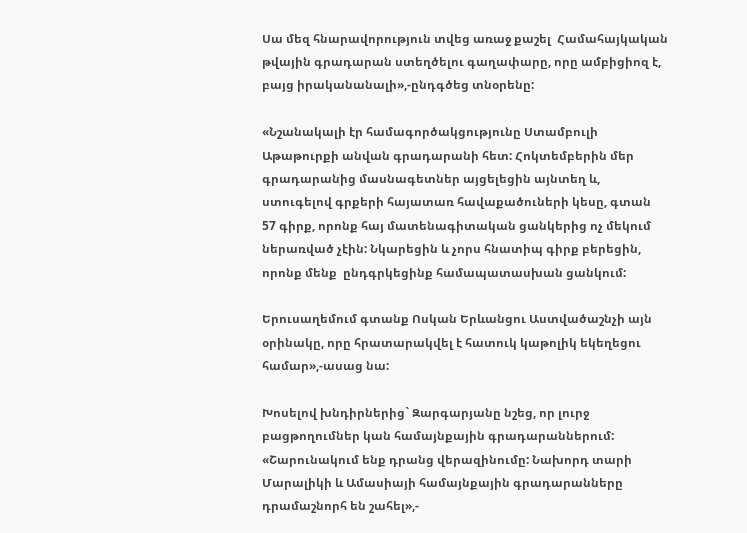Սա մեզ հնարավորություն տվեց առաջ քաշել  Համահայկական թվային գրադարան ստեղծելու գաղափարը, որը ամբիցիոզ է, բայց իրականանալի»,-ընդգծեց տնօրենը:

«Նշանակալի էր համագործակցությունը Ստամբուլի Աթաթուրքի անվան գրադարանի հետ: Հոկտեմբերին մեր գրադարանից մասնագետներ այցելեցին այնտեղ և, ստուգելով գրքերի հայատառ հավաքածուների կեսը, գտան  57 գիրք, որոնք հայ մատենագիտական ցանկերից ոչ մեկում ներառված չէին: Նկարեցին և չորս հնատիպ գիրք բերեցին, որոնք մենք  ընդգրկեցինք համապատասխան ցանկում:

Երուսաղեմում գտանք Ոսկան Երևանցու Աստվածաշնչի այն օրինակը, որը հրատարակվել է հատուկ կաթոլիկ եկեղեցու համար»,-ասաց նա:

Խոսելով խնդիրներից` Զարգարյանը նշեց, որ լուրջ բացթողումներ կան համայնքային գրադարաններում: «Շարունակում ենք դրանց վերազինումը: Նախորդ տարի Մարալիկի և Ամասիայի համայնքային գրադարանները դրամաշնորհ են շահել»,-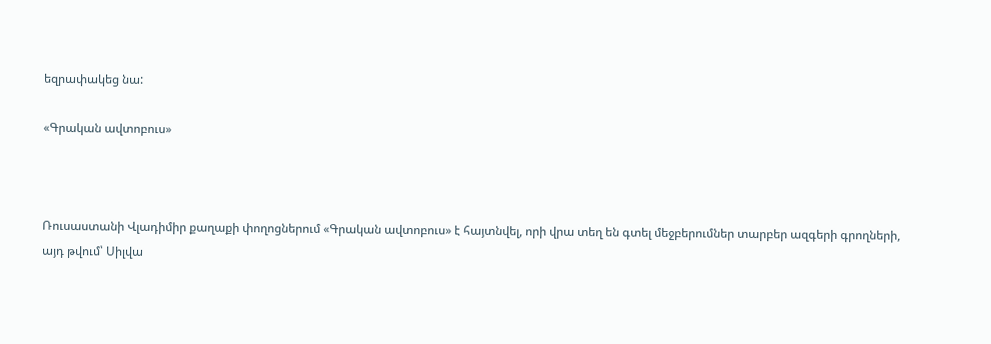եզրափակեց նա:

«Գրական ավտոբուս»



Ռուսաստանի Վլադիմիր քաղաքի փողոցներում «Գրական ավտոբուս» է հայտնվել, որի վրա տեղ են գտել մեջբերումներ տարբեր ազգերի գրողների, այդ թվում՝ Սիլվա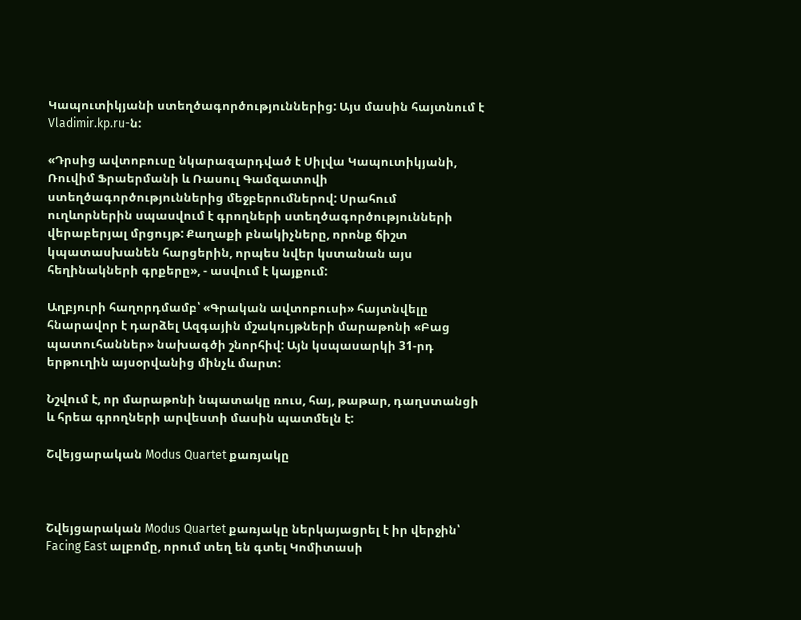Կապուտիկյանի ստեղծագործություններից: Այս մասին հայտնում է Vladimir.kp.ru-ն:

«Դրսից ավտոբուսը նկարազարդված է Սիլվա Կապուտիկյանի, Ռուվիմ Ֆրաերմանի և Ռասուլ Գամզատովի ստեղծագործություններից մեջբերումներով: Սրահում ուղևորներին սպասվում է գրողների ստեղծագործությունների վերաբերյալ մրցույթ: Քաղաքի բնակիչները, որոնք ճիշտ կպատասխանեն հարցերին, որպես նվեր կստանան այս հեղինակների գրքերը», - ասվում է կայքում:

Աղբյուրի հաղորդմամբ՝ «Գրական ավտոբուսի» հայտնվելը հնարավոր է դարձել Ազգային մշակույթների մարաթոնի «Բաց պատուհաններ» նախագծի շնորհիվ: Այն կսպասարկի 31-րդ երթուղին այսօրվանից մինչև մարտ:

Նշվում է, որ մարաթոնի նպատակը ռուս, հայ, թաթար, դաղստանցի և հրեա գրողների արվեստի մասին պատմելն է:

Շվեյցարական Modus Quartet քառյակը



Շվեյցարական Modus Quartet քառյակը ներկայացրել է իր վերջին՝ Facing East ալբոմը, որում տեղ են գտել Կոմիտասի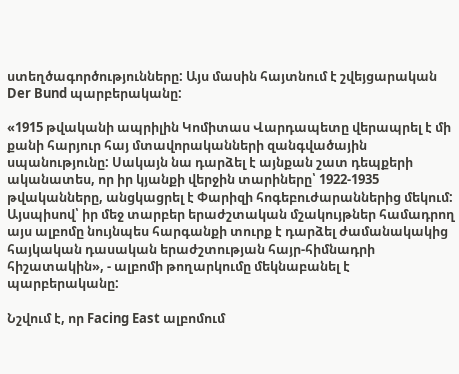ստեղծագործությունները: Այս մասին հայտնում է շվեյցարական Der Bund պարբերականը:

«1915 թվականի ապրիլին Կոմիտաս Վարդապետը վերապրել է մի քանի հարյուր հայ մտավորականների զանգվածային սպանությունը: Սակայն նա դարձել է այնքան շատ դեպքերի ականատես, որ իր կյանքի վերջին տարիները՝ 1922-1935 թվականները, անցկացրել է Փարիզի հոգեբուժարաններից մեկում: Այսպիսով՝ իր մեջ տարբեր երաժշտական մշակույթներ համադրող այս ալբոմը նույնպես հարգանքի տուրք է դարձել ժամանակակից հայկական դասական երաժշտության հայր-հիմնադրի հիշատակին», - ալբոմի թողարկումը մեկնաբանել է պարբերականը:

Նշվում է, որ Facing East ալբոմում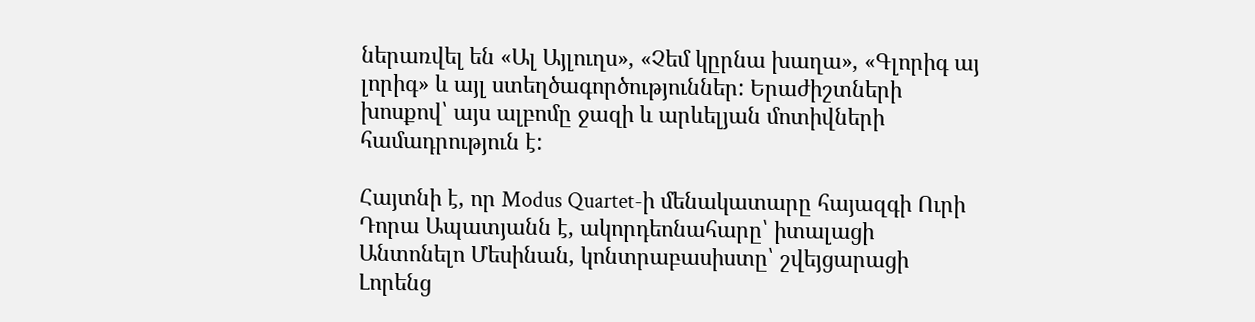ներառվել են «Ալ Այլուղս», «Չեմ կըրնա խաղա», «Գլորիգ այ լորիգ» և այլ ստեղծագործություններ: Երաժիշտների խոսքով՝ այս ալբոմը ջազի և արևելյան մոտիվների համադրություն է:

Հայտնի է, որ Modus Quartet-ի մենակատարը հայազգի Ուրի Դորա Ապատյանն է, ակորդեոնահարը՝ իտալացի Անտոնելո Մեսինան, կոնտրաբասիստը՝ շվեյցարացի Լորենց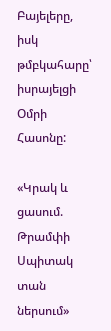Բայելերը, իսկ թմբկահարը՝ իսրայելցի Օմրի Հասոնը:

«Կրակ և ցասում. Թրամփի Սպիտակ տան ներսում»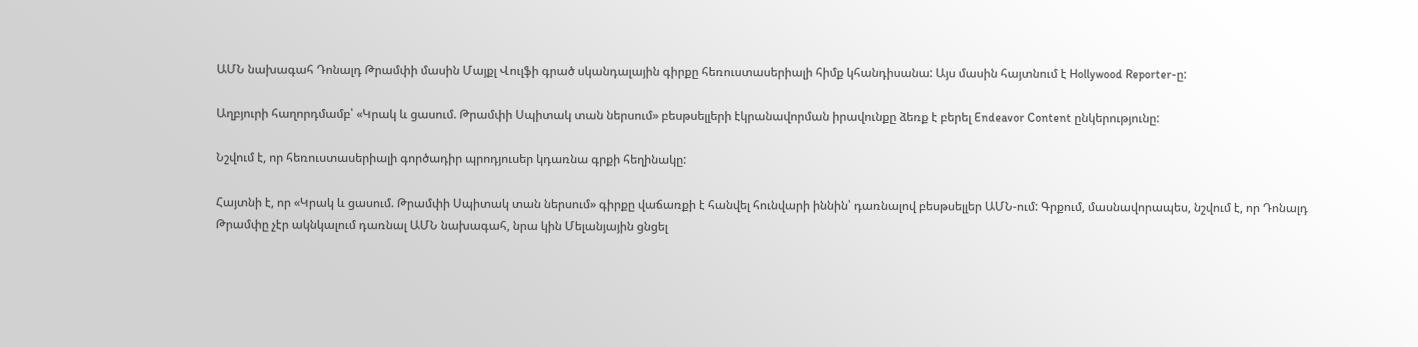ԱՄՆ նախագահ Դոնալդ Թրամփի մասին Մայքլ Վուլֆի գրած սկանդալային գիրքը հեռուստասերիալի հիմք կհանդիսանա: Այս մասին հայտնում է Hollywood Reporter-ը:

Աղբյուրի հաղորդմամբ՝ «Կրակ և ցասում. Թրամփի Սպիտակ տան ներսում» բեսթսելլերի էկրանավորման իրավունքը ձեռք է բերել Endeavor Content ընկերությունը:

Նշվում է, որ հեռուստասերիալի գործադիր պրոդյուսեր կդառնա գրքի հեղինակը:

Հայտնի է, որ «Կրակ և ցասում. Թրամփի Սպիտակ տան ներսում» գիրքը վաճառքի է հանվել հունվարի իննին՝ դառնալով բեսթսելլեր ԱՄՆ-ում: Գրքում, մասնավորապես, նշվում է, որ Դոնալդ Թրամփը չէր ակնկալում դառնալ ԱՄՆ նախագահ, նրա կին Մելանյային ցնցել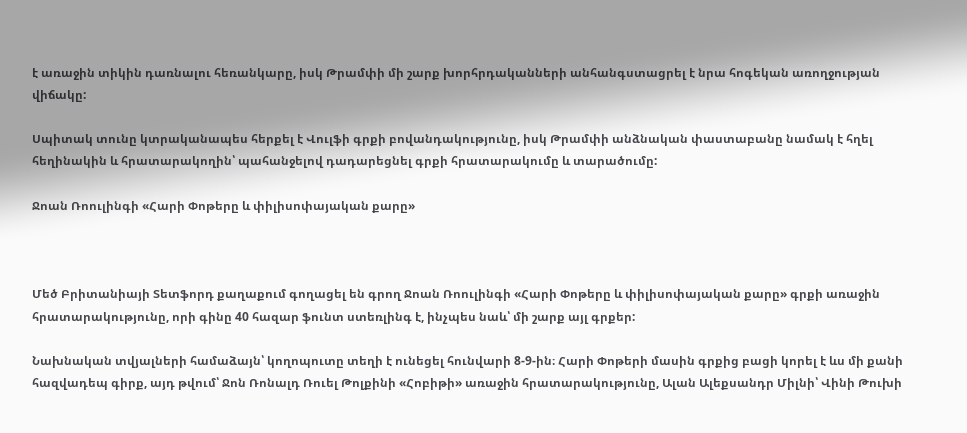է առաջին տիկին դառնալու հեռանկարը, իսկ Թրամփի մի շարք խորհրդականների անհանգստացրել է նրա հոգեկան առողջության վիճակը:

Սպիտակ տունը կտրականապես հերքել է Վուլֆի գրքի բովանդակությունը, իսկ Թրամփի անձնական փաստաբանը նամակ է հղել հեղինակին և հրատարակողին՝ պահանջելով դադարեցնել գրքի հրատարակումը և տարածումը:

Ջոան Ռոուլինգի «Հարի Փոթերը և փիլիսոփայական քարը»



Մեծ Բրիտանիայի Տետֆորդ քաղաքում գողացել են գրող Ջոան Ռոուլինգի «Հարի Փոթերը և փիլիսոփայական քարը» գրքի առաջին հրատարակությունը, որի գինը 40 հազար ֆունտ ստեռլինգ է, ինչպես նաև՝ մի շարք այլ գրքեր:

Նախնական տվյալների համաձայն՝ կողոպուտը տեղի է ունեցել հունվարի 8-9-ին։ Հարի Փոթերի մասին գրքից բացի կորել է ևս մի քանի հազվադեպ գիրք, այդ թվում՝ Ջոն Ռոնալդ Ռուել Թոլքինի «Հոբիթի» առաջին հրատարակությունը, Ալան Ալեքսանդր Միլնի՝ Վինի Թուխի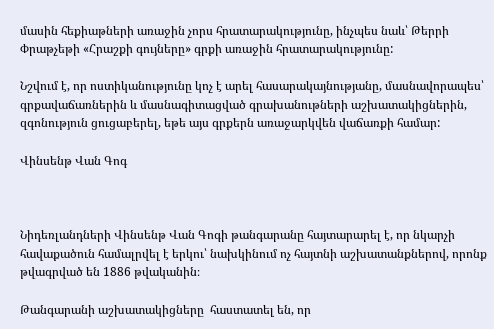մասին հեքիաթների առաջին չորս հրատարակությունը, ինչպես նաև՝ Թերրի Փրաթչեթի «Հրաշքի գույները» գրքի առաջին հրատարակությունը:

Նշվում է, որ ոստիկանությունը կոչ է արել հասարակայնությանը, մասնավորապես՝ գրքավաճառներին և մասնագիտացված գրախանութների աշխատակիցներին, զգոնություն ցուցաբերել, եթե այս գրքերն առաջարկվեն վաճառքի համար:

Վինսենթ Վան Գոգ



Նիդեռլանդների Վինսենթ Վան Գոգի թանգարանը հայտարարել է, որ նկարչի հավաքածուն համալրվել է երկու՝ նախկինում ոչ հայտնի աշխատանքներով, որոնք թվագրված են 1886 թվականին։

Թանգարանի աշխատակիցները  հաստատել են, որ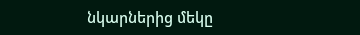նկարներից մեկը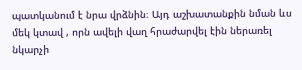պատկանում է նրա վրձնին։ Այդ աշխատանքին նման ևս մեկ կտավ , որն ավելի վաղ հրաժարվել էին ներառել նկարչի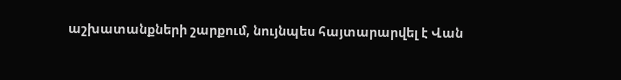աշխատանքների շարքում, նույնպես հայտարարվել է Վան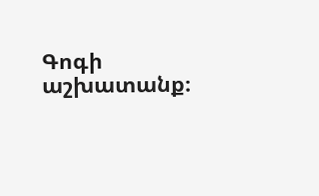Գոգի աշխատանք։